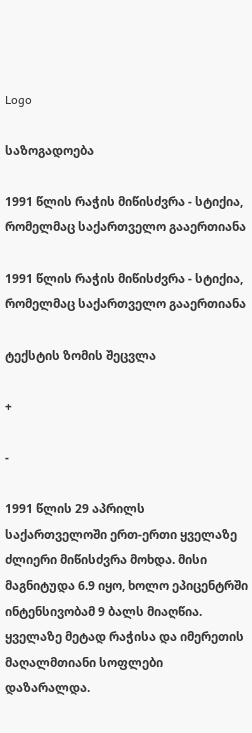Logo

საზოგადოება

1991 წლის რაჭის მიწისძვრა - სტიქია, რომელმაც საქართველო გააერთიანა

1991 წლის რაჭის მიწისძვრა - სტიქია, რომელმაც საქართველო გააერთიანა

ტექსტის ზომის შეცვლა

+

-

1991 წლის 29 აპრილს საქართველოში ერთ-ერთი ყველაზე ძლიერი მიწისძვრა მოხდა. მისი მაგნიტუდა 6.9 იყო, ხოლო ეპიცენტრში ინტენსივობამ 9 ბალს მიაღწია. ყველაზე მეტად რაჭისა და იმერეთის მაღალმთიანი სოფლები დაზარალდა.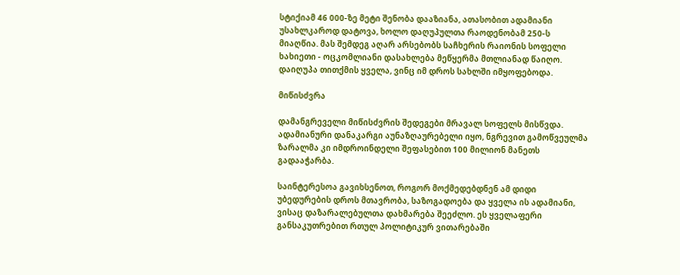სტიქიამ 46 000-ზე მეტი შენობა დააზიანა, ათასობით ადამიანი უსახლკაროდ დატოვა, ხოლო დაღუპულთა რაოდენობამ 250-ს მიაღწია. მას შემდეგ აღარ არსებობს საჩხერის რაიონის სოფელი ხახიეთი - ოცკომლიანი დასახლება მეწყერმა მთლიანად წაიღო. დაიღუპა თითქმის ყველა, ვინც იმ დროს სახლში იმყოფებოდა.

მიწისძვრა

დამანგრეველი მიწისძვრის შედეგები მრავალ სოფელს მისწვდა. ადამიანური დანაკარგი აუნაზღაურებელი იყო, ნგრევით გამოწვეულმა ზარალმა კი იმდროინდელი შეფასებით 100 მილიონ მანეთს გადააჭარბა.

საინტერესოა გავიხსენოთ, როგორ მოქმედებდნენ ამ დიდი უბედურების დროს მთავრობა, საზოგადოება და ყველა ის ადამიანი, ვისაც დაზარალებულთა დახმარება შეეძლო. ეს ყველაფერი განსაკუთრებით რთულ პოლიტიკურ ვითარებაში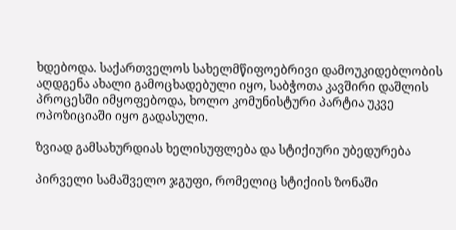ხდებოდა. საქართველოს სახელმწიფოებრივი დამოუკიდებლობის აღდგენა ახალი გამოცხადებული იყო, საბჭოთა კავშირი დაშლის პროცესში იმყოფებოდა, ხოლო კომუნისტური პარტია უკვე ოპოზიციაში იყო გადასული.

ზვიად გამსახურდიას ხელისუფლება და სტიქიური უბედურება

პირველი სამაშველო ჯგუფი, რომელიც სტიქიის ზონაში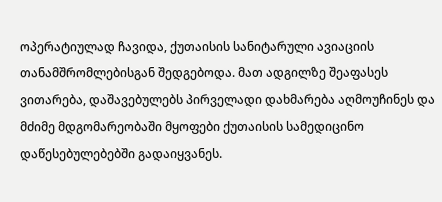ოპერატიულად ჩავიდა, ქუთაისის სანიტარული ავიაციის თანამშრომლებისგან შედგებოდა. მათ ადგილზე შეაფასეს ვითარება, დაშავებულებს პირველადი დახმარება აღმოუჩინეს და მძიმე მდგომარეობაში მყოფები ქუთაისის სამედიცინო დაწესებულებებში გადაიყვანეს.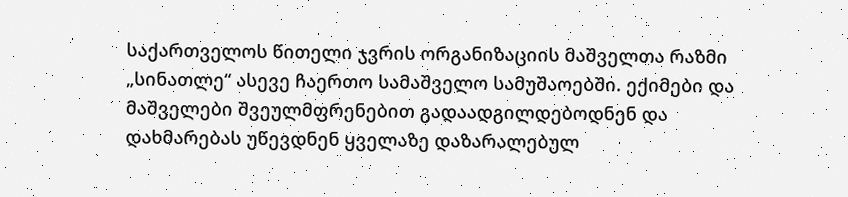საქართველოს წითელი ჯვრის ორგანიზაციის მაშველთა რაზმი „სინათლე“ ასევე ჩაერთო სამაშველო სამუშაოებში. ექიმები და მაშველები შვეულმფრენებით გადაადგილდებოდნენ და დახმარებას უწევდნენ ყველაზე დაზარალებულ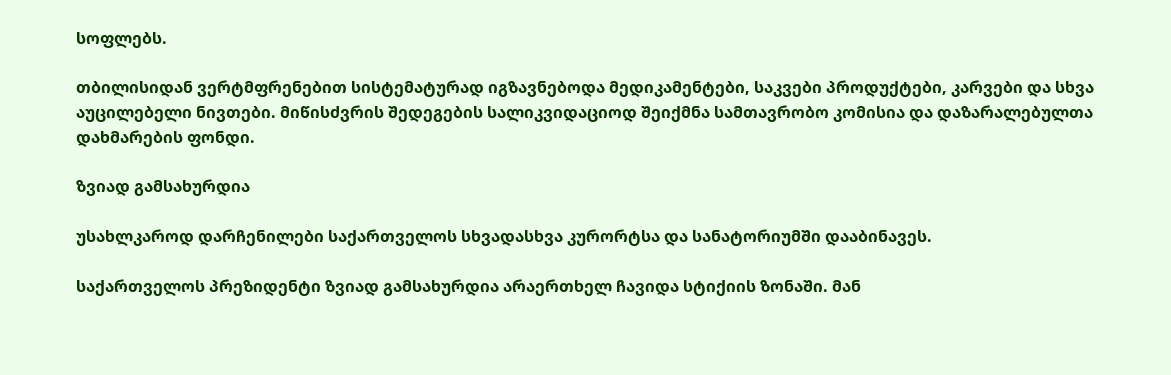სოფლებს.

თბილისიდან ვერტმფრენებით სისტემატურად იგზავნებოდა მედიკამენტები, საკვები პროდუქტები, კარვები და სხვა აუცილებელი ნივთები. მიწისძვრის შედეგების სალიკვიდაციოდ შეიქმნა სამთავრობო კომისია და დაზარალებულთა დახმარების ფონდი.

ზვიად გამსახურდია

უსახლკაროდ დარჩენილები საქართველოს სხვადასხვა კურორტსა და სანატორიუმში დააბინავეს.

საქართველოს პრეზიდენტი ზვიად გამსახურდია არაერთხელ ჩავიდა სტიქიის ზონაში. მან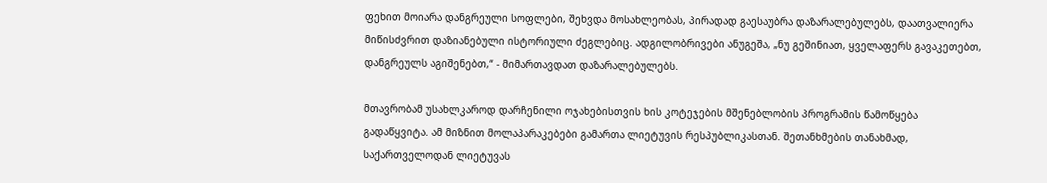ფეხით მოიარა დანგრეული სოფლები, შეხვდა მოსახლეობას, პირადად გაესაუბრა დაზარალებულებს, დაათვალიერა მიწისძვრით დაზიანებული ისტორიული ძეგლებიც. ადგილობრივები ანუგეშა, „ნუ გეშინიათ, ყველაფერს გავაკეთებთ, დანგრეულს აგიშენებთ,“ - მიმართავდათ დაზარალებულებს.

მთავრობამ უსახლკაროდ დარჩენილი ოჯახებისთვის ხის კოტეჯების მშენებლობის პროგრამის წამოწყება გადაწყვიტა. ამ მიზნით მოლაპარაკებები გამართა ლიეტუვის რესპუბლიკასთან. შეთანხმების თანახმად, საქართველოდან ლიეტუვას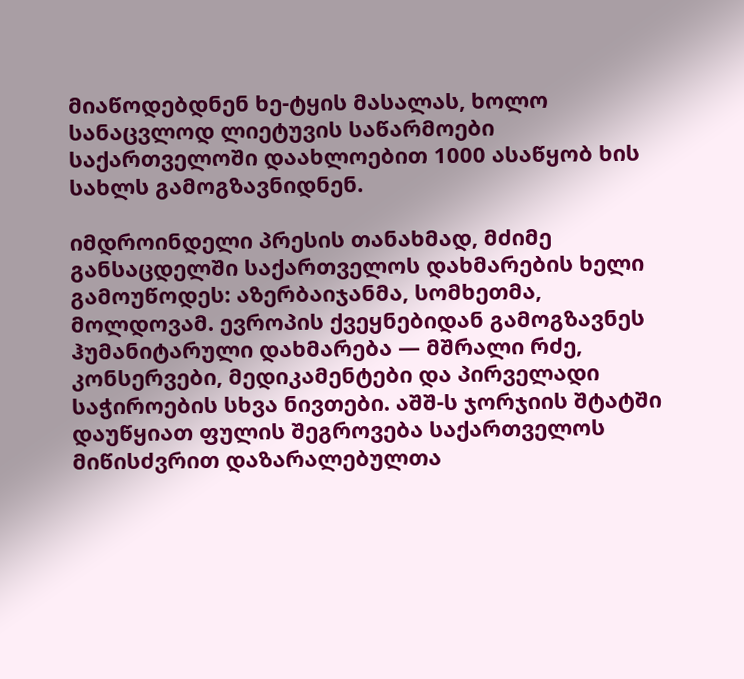მიაწოდებდნენ ხე-ტყის მასალას, ხოლო სანაცვლოდ ლიეტუვის საწარმოები საქართველოში დაახლოებით 1000 ასაწყობ ხის სახლს გამოგზავნიდნენ.

იმდროინდელი პრესის თანახმად, მძიმე განსაცდელში საქართველოს დახმარების ხელი გამოუწოდეს: აზერბაიჯანმა, სომხეთმა, მოლდოვამ. ევროპის ქვეყნებიდან გამოგზავნეს ჰუმანიტარული დახმარება — მშრალი რძე, კონსერვები, მედიკამენტები და პირველადი საჭიროების სხვა ნივთები. აშშ-ს ჯორჯიის შტატში დაუწყიათ ფულის შეგროვება საქართველოს მიწისძვრით დაზარალებულთა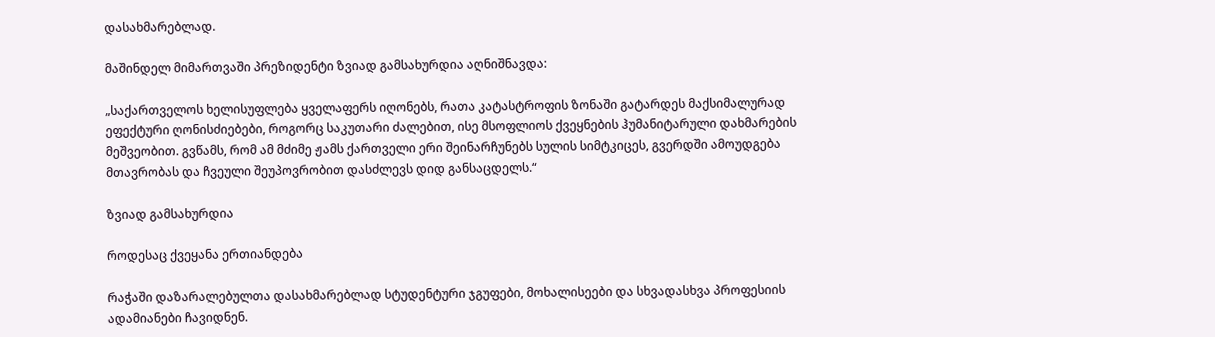დასახმარებლად.

მაშინდელ მიმართვაში პრეზიდენტი ზვიად გამსახურდია აღნიშნავდა:

„საქართველოს ხელისუფლება ყველაფერს იღონებს, რათა კატასტროფის ზონაში გატარდეს მაქსიმალურად ეფექტური ღონისძიებები, როგორც საკუთარი ძალებით, ისე მსოფლიოს ქვეყნების ჰუმანიტარული დახმარების მეშვეობით. გვწამს, რომ ამ მძიმე ჟამს ქართველი ერი შეინარჩუნებს სულის სიმტკიცეს, გვერდში ამოუდგება მთავრობას და ჩვეული შეუპოვრობით დასძლევს დიდ განსაცდელს.“

ზვიად გამსახურდია

როდესაც ქვეყანა ერთიანდება

რაჭაში დაზარალებულთა დასახმარებლად სტუდენტური ჯგუფები, მოხალისეები და სხვადასხვა პროფესიის ადამიანები ჩავიდნენ.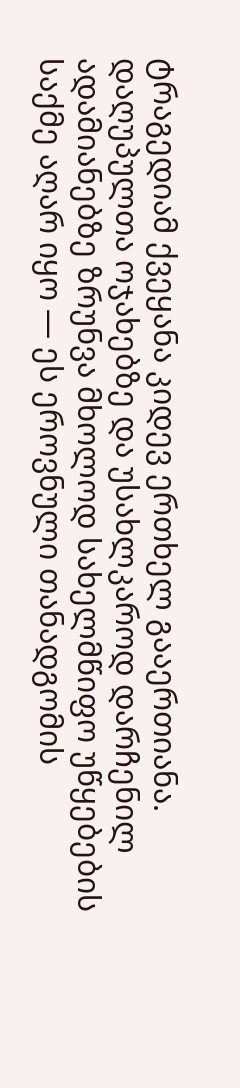ტრაგედიამ ქვეყანა კიდევ ერთხელ გააერთიანა. დაღუპულთა ოჯახებზე და უსახლკაროდ დარჩენილ ადამიანებზე ზრუნვა მხოლოდ სახელმწიფო უწყებების საქმე აღარ იყო — ეს ეროვნული თანადგომის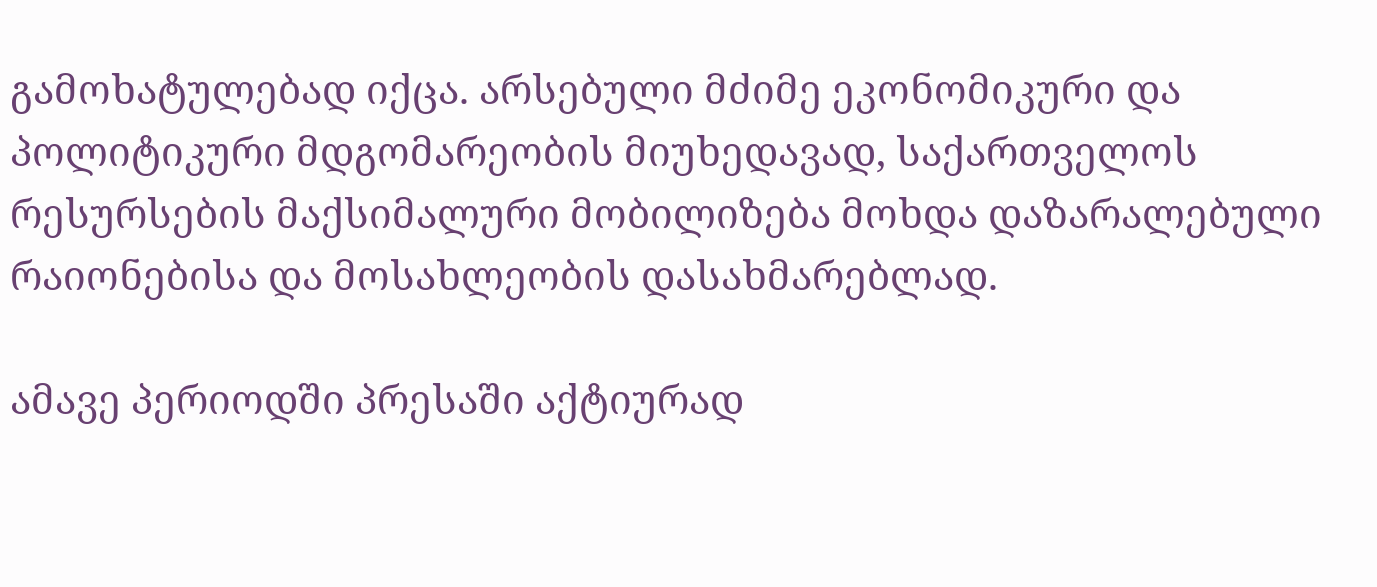გამოხატულებად იქცა. არსებული მძიმე ეკონომიკური და პოლიტიკური მდგომარეობის მიუხედავად, საქართველოს რესურსების მაქსიმალური მობილიზება მოხდა დაზარალებული რაიონებისა და მოსახლეობის დასახმარებლად.

ამავე პერიოდში პრესაში აქტიურად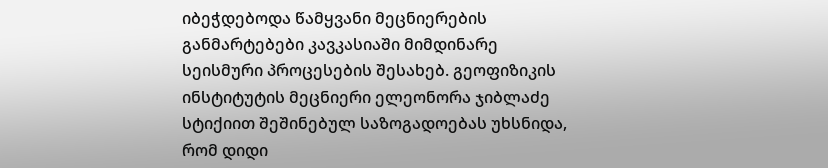იბეჭდებოდა წამყვანი მეცნიერების განმარტებები კავკასიაში მიმდინარე სეისმური პროცესების შესახებ. გეოფიზიკის ინსტიტუტის მეცნიერი ელეონორა ჯიბლაძე სტიქიით შეშინებულ საზოგადოებას უხსნიდა, რომ დიდი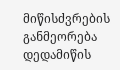მიწისძვრების განმეორება დედამიწის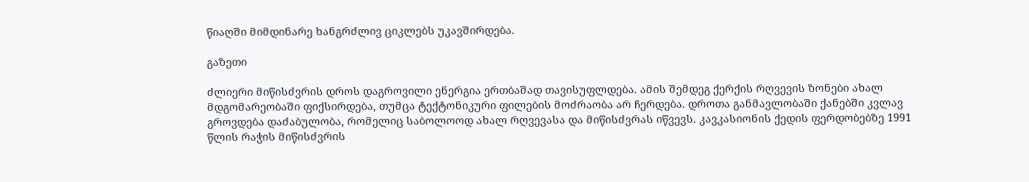წიაღში მიმდინარე ხანგრძლივ ციკლებს უკავშირდება.

გაზეთი

ძლიერი მიწისძვრის დროს დაგროვილი ენერგია ერთბაშად თავისუფლდება. ამის შემდეგ ქერქის რღვევის ზონები ახალ მდგომარეობაში ფიქსირდება, თუმცა ტექტონიკური ფილების მოძრაობა არ ჩერდება. დროთა განმავლობაში ქანებში კვლავ გროვდება დაძაბულობა, რომელიც საბოლოოდ ახალ რღვევასა და მიწისძვრას იწვევს. კავკასიონის ქედის ფერდობებზე 1991 წლის რაჭის მიწისძვრის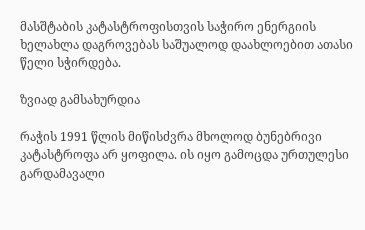მასშტაბის კატასტროფისთვის საჭირო ენერგიის ხელახლა დაგროვებას საშუალოდ დაახლოებით ათასი წელი სჭირდება.

ზვიად გამსახურდია

რაჭის 1991 წლის მიწისძვრა მხოლოდ ბუნებრივი კატასტროფა არ ყოფილა. ის იყო გამოცდა ურთულესი გარდამავალი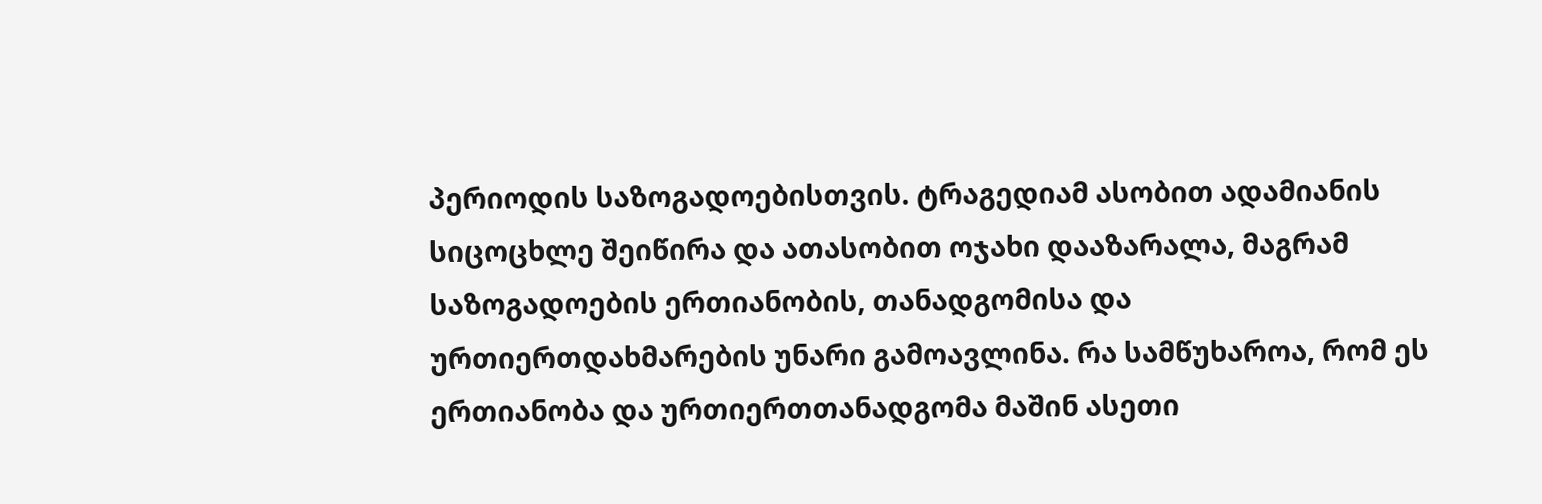პერიოდის საზოგადოებისთვის. ტრაგედიამ ასობით ადამიანის სიცოცხლე შეიწირა და ათასობით ოჯახი დააზარალა, მაგრამ საზოგადოების ერთიანობის, თანადგომისა და ურთიერთდახმარების უნარი გამოავლინა. რა სამწუხაროა, რომ ეს ერთიანობა და ურთიერთთანადგომა მაშინ ასეთი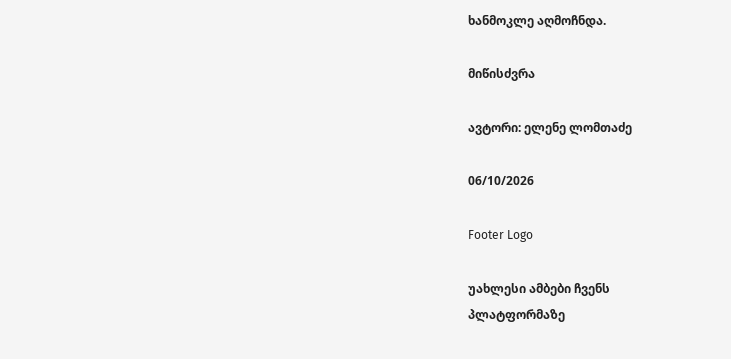ხანმოკლე აღმოჩნდა.

მიწისძვრა

ავტორი: ელენე ლომთაძე

06/10/2026

Footer Logo

უახლესი ამბები ჩვენს
პლატფორმაზე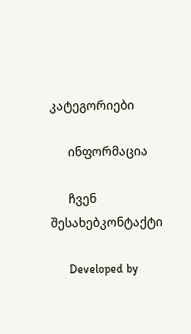კატეგორიები

      ინფორმაცია

      ჩვენ შესახებკონტაქტი

      Developed by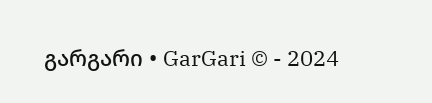გარგარი • GarGari © - 2024